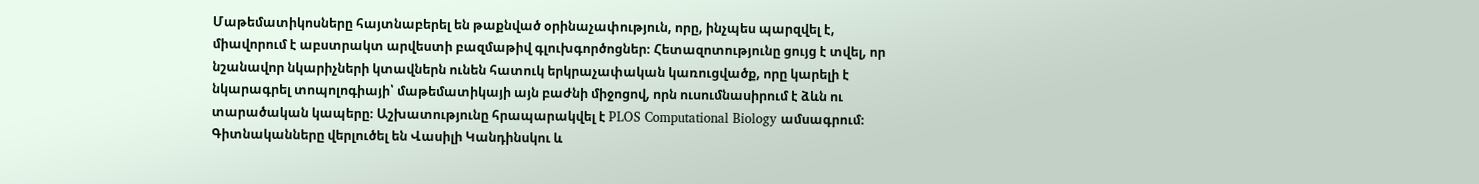Մաթեմատիկոսները հայտնաբերել են թաքնված օրինաչափություն, որը, ինչպես պարզվել է, միավորում է աբստրակտ արվեստի բազմաթիվ գլուխգործոցներ։ Հետազոտությունը ցույց է տվել, որ նշանավոր նկարիչների կտավներն ունեն հատուկ երկրաչափական կառուցվածք, որը կարելի է նկարագրել տոպոլոգիայի՝ մաթեմատիկայի այն բաժնի միջոցով, որն ուսումնասիրում է ձևն ու տարածական կապերը։ Աշխատությունը հրապարակվել է PLOS Computational Biology ամսագրում։
Գիտնականները վերլուծել են Վասիլի Կանդինսկու և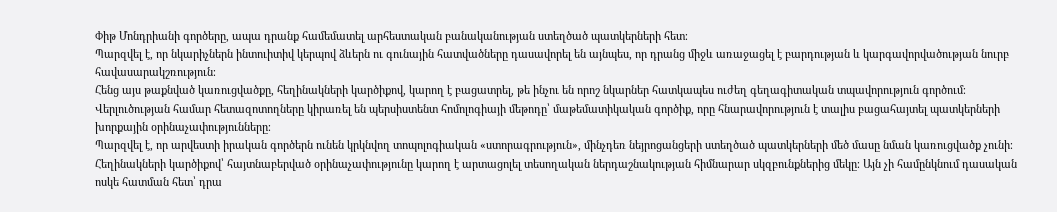Փիթ Մոնդրիանի գործերը, ապա դրանք համեմատել արհեստական բանականության ստեղծած պատկերների հետ։
Պարզվել է, որ նկարիչներն ինտուիտիվ կերպով ձևերն ու գունային հատվածները դասավորել են այնպես, որ դրանց միջև առաջացել է բարդության և կարգավորվածության նուրբ հավասարակշռություն։
Հենց այս թաքնված կառուցվածքը, հեղինակների կարծիքով, կարող է բացատրել, թե ինչու են որոշ նկարներ հատկապես ուժեղ գեղագիտական տպավորություն գործում։
Վերլուծության համար հետազոտողները կիրառել են պերսիստենտ հոմոլոգիայի մեթոդը՝ մաթեմատիկական գործիք, որը հնարավորություն է տալիս բացահայտել պատկերների խորքային օրինաչափությունները։
Պարզվել է, որ արվեստի իրական գործերն ունեն կրկնվող տոպոլոգիական «ստորագրություն», մինչդեռ նեյրոցանցերի ստեղծած պատկերների մեծ մասը նման կառուցվածք չունի։
Հեղինակների կարծիքով՝ հայտնաբերված օրինաչափությունը կարող է արտացոլել տեսողական ներդաշնակության հիմնարար սկզբունքներից մեկը։ Այն չի համընկնում դասական ոսկե հատման հետ՝ դրա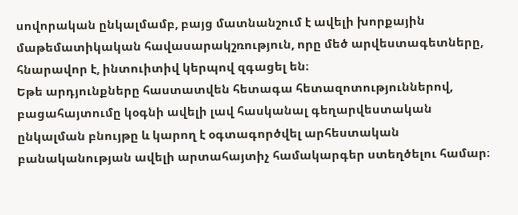սովորական ընկալմամբ, բայց մատնանշում է ավելի խորքային մաթեմատիկական հավասարակշռություն, որը մեծ արվեստագետները, հնարավոր է, ինտուիտիվ կերպով զգացել են։
Եթե արդյունքները հաստատվեն հետագա հետազոտություններով, բացահայտումը կօգնի ավելի լավ հասկանալ գեղարվեստական ընկալման բնույթը և կարող է օգտագործվել արհեստական բանականության ավելի արտահայտիչ համակարգեր ստեղծելու համար։